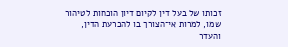זכותו של בעל דין לקיום דיון הוכחות לטיהור שמו, למרות אי־הצורך בו להכרעת הדין, והעדר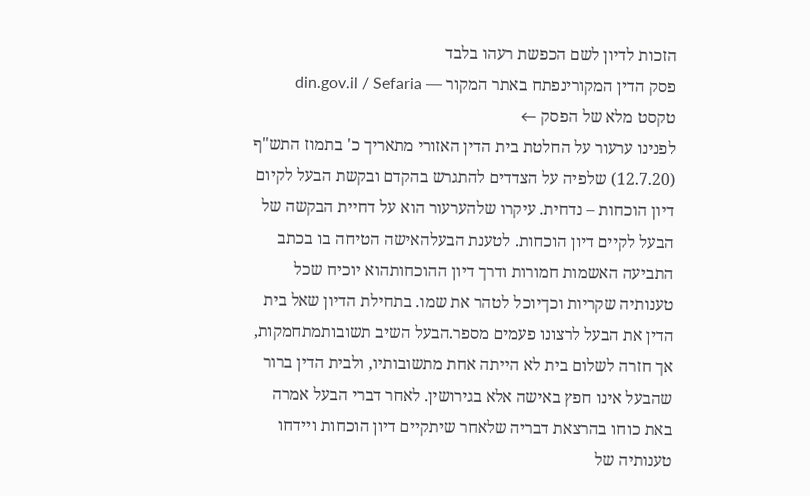הזכות לדיון לשם הכפשת רעהו בלבד
פסק הדין המקורינפתח באתר המקור — din.gov.il / Sefaria
טקסט מלא של הפסק ←
לפנינו ערעור על החלטת בית הדין האזורי מתאריך כ' בתמוז התש"ף (12.7.20) שלפיה על הצדדים להתגרש בהקדם ובקשת הבעל לקיום דיון הוכחות – נדחית. עיקרו שלהערעור הוא על דחיית הבקשה של הבעל לקיים דיון הוכחות. לטענת הבעלהאישה הטיחה בו בכתב התביעה האשמות חמורות ודרך דיון ההוכחותהוא יוכיח שכל טענותיה שקריות וכךיוכל לטהר את שמו. בתחילת הדיון שאל בית הדין את הבעל לרצונו פעמים מספר.הבעל השיב תשובותמתחמקות, אך חזרה לשלום בית לא הייתה אחת מתשובותיו, ולבית הדין ברור שהבעל אינו חפץ באישה אלא בגירושין. לאחר דברי הבעל אמרה באת כוחו בהרצאת דבריה שלאחר שיתקיים דיון הוכחות ויידחו טענותיה של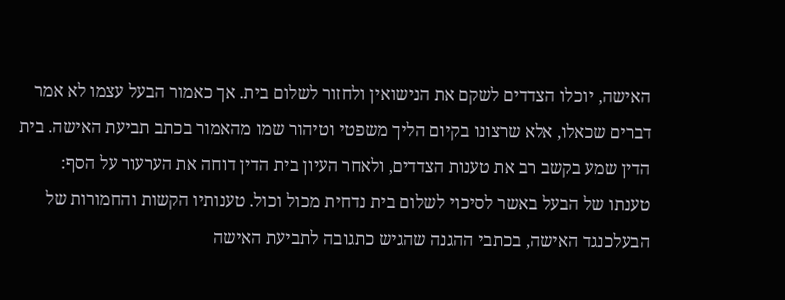האישה, יוכלו הצדדים לשקם את הנישואין ולחזור לשלום בית. אך כאמור הבעל עצמו לא אמר דברים שכאלו, אלא שרצונו בקיום הליך משפטי וטיהור שמו מהאמור בכתב תביעת האישה. בית הדין שמע בקשב רב את טענות הצדדים, ולאחר העיון בית הדין דוחה את הערעור על הסף: טענתו של הבעל באשר לסיכוי לשלום בית נדחית מכול וכול. טענותיו הקשות והחמורות של הבעלכנגד האישה, בכתבי ההגנה שהגיש כתגובה לתביעת האישה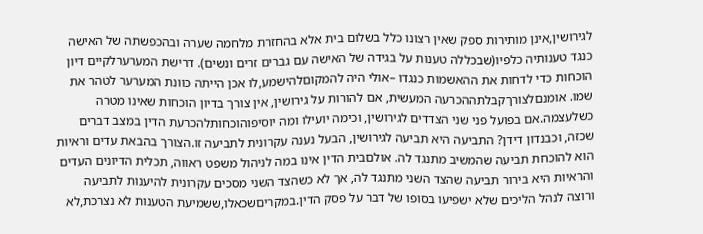לגירושין,אינן מותירות ספק שאין רצונו כלל בשלום בית אלא בהחזרת מלחמה שערה ובהכפשתה של האישה כנגד טענותיה כלפיו(שבכללה טענות על בגידה של האישה עם גברים זרים ונשים). דרישת המערערלקיים דיון הוכחות כדי לדחות את ההאשמות כנגדו –אולי היה להמקוםלהישמע,לו אכן הייתה כוונת המערער לטהר את שמו. אומנםלצורךקבלתההכרעה המעשית, אם להורות על גירושין, אין צורך בדיון הוכחות שאינו מטרה כשלעצמה.אם בפועל פני שני הצדדים לגירושין, וכימה יועילו ומה יוסיפוהוכחותלהכרעת הדין במצב דברים שכזה, וכבנדון דידן? התביעה היא תביעה לגירושין, הבעל נענה עקרונית לתביעה זו.הצורך בהבאת עדים וראיות הוא להוכחת תביעה שהמשיב מתנגד לה. אולםבית הדין אינו במה לניהול משפט ראווה, תכלית הדיונים העדים והראיות היא בירור תביעה שהצד השני מתנגד לה, אך לא כשהצד השני מסכים עקרונית להיענות לתביעה ורוצה לנהל הליכים שלא ישפיעו בסופו של דבר על פסק הדין.במקריםשכאלו,ששמיעת הטענות לא נצרכת,לא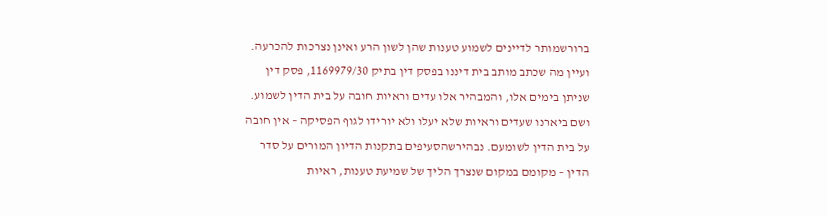ברורשמותר לדיינים לשמוע טענות שהן לשון הרע ואינן נצרכות להכרעה. ועיין מה שכתב מותב בית דיננו בפסק דין בתיק 1169979/30, פסק דין שניתן בימים אלו, והמבהיר אלו עדים וראיות חובה על בית הדין לשמוע. ושם ביארנו שעדים וראיות שלא יעלו ולא יורידו לגוף הפסיקה – אין חובה על בית הדין לשומעם. נבהירשהסעיפים בתקנות הדיון המורים על סדר הדין – מקומם במקום שנצרך הליך של שמיעת טענות, ראיות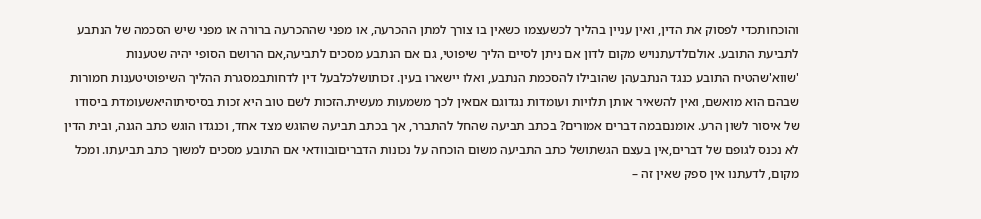והוכחותכדי לפסוק את הדין, ואין עניין בהליך לכשעצמו כשאין בו צורך למתן ההכרעה, או מפני שההכרעה ברורה או מפני שיש הסכמה של הנתבע לתביעת התובע. אולםלדעתנויש מקום לדון אם ניתן לסיים הליך שיפוטי, גם אם הנתבע מסכים לתביעה,אם הרושם הסופי יהיה שטענות 'שווא'שהטיח התובע כנגד הנתבעהן שהובילו להסכמת הנתבע, ואלו יישארו בעין. זכותושלכלבעל דין לדחותבמסגרת ההליך השיפוטיטענות חמורות שבהם הוא מואשם, ואין להשאיר אותן תלויות ועומדות נגדוגם אםאין לכך משמעות מעשית.הזכות לשם טוב היא זכות בסיסיתוהיאשעומדת ביסודו של איסור לשון הרע. אומנםבמה דברים אמורים? בכתב תביעה שהחל להתברר, אך בכתב תביעה שהוגש מצד אחד, וכנגדו הוגש כתב הגנה, ובית הדין לא נכנס לגופם של דברים,אין בעצם הגשתושל כתב התביעה משום הוכחה על נכונות הדבריםובוודאי אם התובע מסכים למשוך כתב תביעתו. ומכל מקום, לדעתנו אין ספק שאין זה –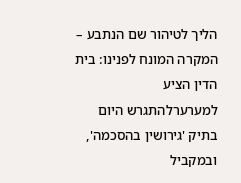הליך לטיהור שם הנתבע – המקרה המונח לפנינו: בית הדין הציע למערערלהתגרש היום בתיק 'גירושין בהסכמה', ובמקביל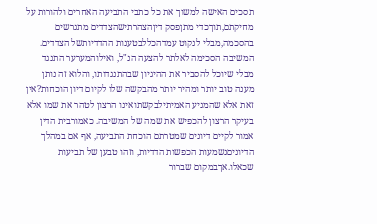תסכים האישה למשוך את כל כתבי התביעה האחרים ולהורות על מחיקתם,תוךכדי מתןפסק דיןהצהרתישהצדדים מתגרשים בהסכמה,מבלי לנקוט עמדהכללבטענות ההדדיותשל הצדדים. המשיבה הסכימה לאלתר להצעה הנ"ל, ואילוהמערער התנגד מבלי שיוכל להסביר את ההיגיון שבהתנגדותו, והלוא זה נותן מענה טוב יותר ומהיר יותר מהבקשה שלו לקיום דיון הוכחות?אין זאת אלא שהמניע האמיתילבקשתואינו הרצון לטהר את שמו אלא בעיקר הרצון להכפיש את שמה של המשיבה. כאמורבית הדין אמור לקיים דיונים שמטרתם הוכחת התביעה, אף אם במהלך הדיוניםנשמעות הכפשות הדדיות, וזהו טבען של תביעות שכאלו.אךבמקום שברור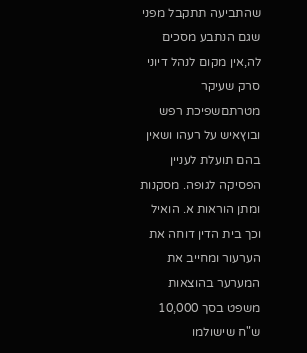שהתביעה תתקבל מפני שגם הנתבע מסכים לה,אין מקום לנהל דיוני סרק שעיקר מטרתםשפיכת רפש ובוץאיש על רעהו ושאין בהם תועלת לעניין הפסיקה לגופה. מסקנות ומתן הוראות א. הואיל וכך בית הדין דוחה את הערעור ומחייב את המערער בהוצאות משפט בסך 10,000 ש"ח שישולמו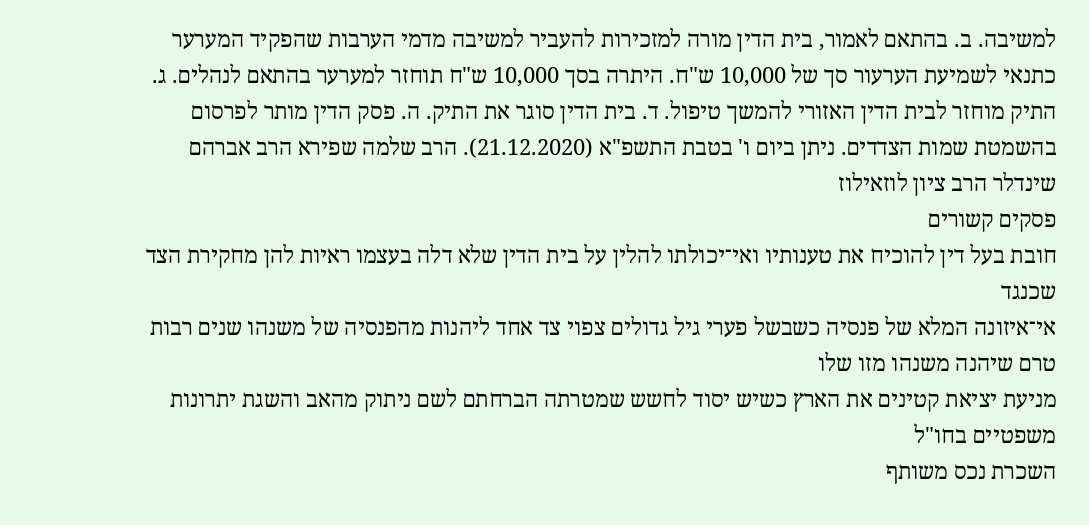למשיבה. ב. בהתאם לאמור, בית הדין מורה למזכירות להעביר למשיבה מדמי הערבות שהפקיד המערער כתנאי לשמיעת הערעור סך של 10,000 ש"ח. היתרה בסך 10,000 ש"ח תוחזר למערער בהתאם לנהלים. ג. התיק מוחזר לבית הדין האזורי להמשך טיפול. ד. בית הדין סוגר את התיק. ה. פסק הדין מותר לפרסום בהשמטת שמות הצדדים. ניתן ביום ו' בטבת התשפ"א (21.12.2020). הרב שלמה שפירא הרב אברהם שינדלר הרב ציון לוזאילוז
פסקים קשורים
חובת בעל דין להוכיח את טענותיו ואי־יכולתו להלין על בית הדין שלא דלה בעצמו ראיות להן מחקירת הצד שכנגד
אי־איזונה המלא של פנסיה כשבשל פערי גיל גדולים צפוי צד אחד ליהנות מהפנסיה של משנהו שנים רבות טרם שיהנה משנהו מזו שלו
מניעת יציאת קטינים את הארץ כשיש יסוד לחשש שמטרתה הברחתם לשם ניתוק מהאב והשגת יתרונות משפטיים בחו"ל
השכרת נכס משותף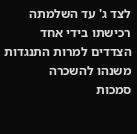לצד ג' עד השלמתה רכישתו בידי אחד הצדדים למרות התנגדות משנהו להשכרה
סמכות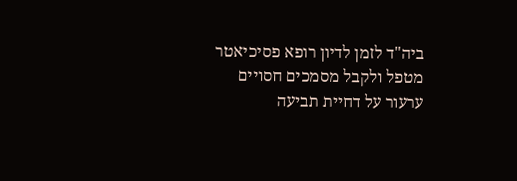ביה"ד לזמן לדיון רופא פסיכיאטר מטפל ולקבל מסמכים חסויים
ערעור על דחיית תביעה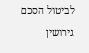לביטול הסכם גירושין